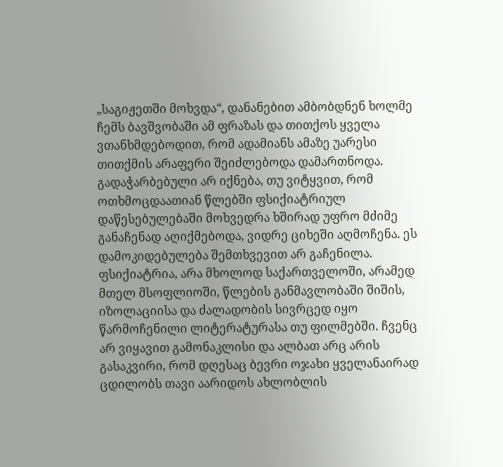„საგიჟეთში მოხვდა“, დანანებით ამბობდნენ ხოლმე ჩემს ბავშვობაში ამ ფრაზას და თითქოს ყველა ვთანხმდებოდით, რომ ადამიანს ამაზე უარესი თითქმის არაფერი შეიძლებოდა დამართნოდა. გადაჭარბებული არ იქნება, თუ ვიტყვით, რომ ოთხმოცდაათიან წლებში ფსიქიატრიულ დაწესებულებაში მოხვედრა ხშირად უფრო მძიმე განაჩენად აღიქმებოდა, ვიდრე ციხეში აღმოჩენა. ეს დამოკიდებულება შემთხვევით არ გაჩენილა. ფსიქიატრია, არა მხოლოდ საქართველოში, არამედ მთელ მსოფლიოში, წლების განმავლობაში შიშის, იზოლაციისა და ძალადობის სივრცედ იყო წარმოჩენილი ლიტერატურასა თუ ფილმებში. ჩვენც არ ვიყავით გამონაკლისი და ალბათ არც არის გასაკვირი, რომ დღესაც ბევრი ოჯახი ყველანაირად ცდილობს თავი აარიდოს ახლობლის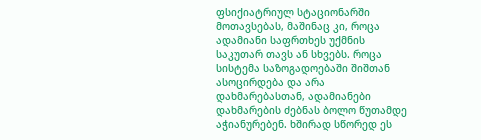ფსიქიატრიულ სტაციონარში მოთავსებას, მაშინაც კი, როცა ადამიანი საფრთხეს უქმნის საკუთარ თავს ან სხვებს. როცა სისტემა საზოგადოებაში შიშთან ასოცირდება და არა დახმარებასთან, ადამიანები დახმარების ძებნას ბოლო წუთამდე აჭიანურებენ. ხშირად სწორედ ეს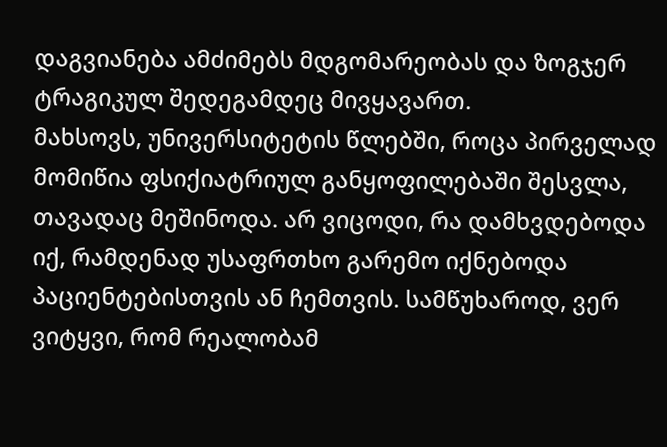დაგვიანება ამძიმებს მდგომარეობას და ზოგჯერ ტრაგიკულ შედეგამდეც მივყავართ.
მახსოვს, უნივერსიტეტის წლებში, როცა პირველად მომიწია ფსიქიატრიულ განყოფილებაში შესვლა, თავადაც მეშინოდა. არ ვიცოდი, რა დამხვდებოდა იქ, რამდენად უსაფრთხო გარემო იქნებოდა პაციენტებისთვის ან ჩემთვის. სამწუხაროდ, ვერ ვიტყვი, რომ რეალობამ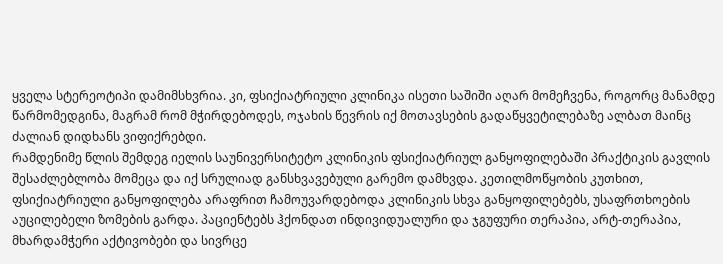ყველა სტერეოტიპი დამიმსხვრია. კი, ფსიქიატრიული კლინიკა ისეთი საშიში აღარ მომეჩვენა, როგორც მანამდე წარმომედგინა, მაგრამ რომ მჭირდებოდეს, ოჯახის წევრის იქ მოთავსების გადაწყვეტილებაზე ალბათ მაინც ძალიან დიდხანს ვიფიქრებდი.
რამდენიმე წლის შემდეგ იელის საუნივერსიტეტო კლინიკის ფსიქიატრიულ განყოფილებაში პრაქტიკის გავლის შესაძლებლობა მომეცა და იქ სრულიად განსხვავებული გარემო დამხვდა. კეთილმოწყობის კუთხით, ფსიქიატრიული განყოფილება არაფრით ჩამოუვარდებოდა კლინიკის სხვა განყოფილებებს, უსაფრთხოების აუცილებელი ზომების გარდა. პაციენტებს ჰქონდათ ინდივიდუალური და ჯგუფური თერაპია, არტ-თერაპია, მხარდამჭერი აქტივობები და სივრცე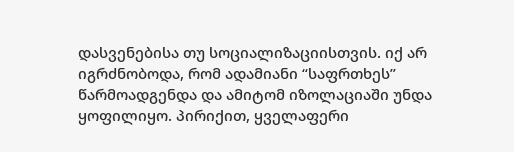დასვენებისა თუ სოციალიზაციისთვის. იქ არ იგრძნობოდა, რომ ადამიანი “საფრთხეს” წარმოადგენდა და ამიტომ იზოლაციაში უნდა ყოფილიყო. პირიქით, ყველაფერი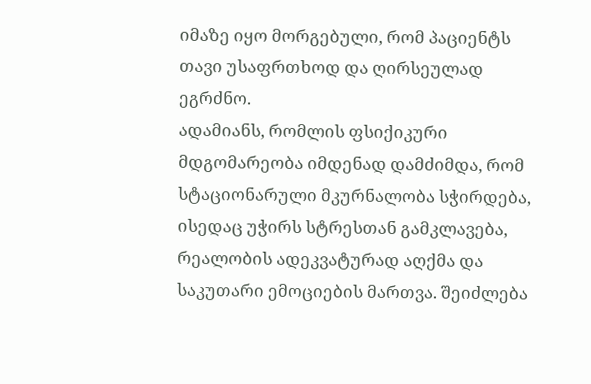იმაზე იყო მორგებული, რომ პაციენტს თავი უსაფრთხოდ და ღირსეულად ეგრძნო.
ადამიანს, რომლის ფსიქიკური მდგომარეობა იმდენად დამძიმდა, რომ სტაციონარული მკურნალობა სჭირდება, ისედაც უჭირს სტრესთან გამკლავება, რეალობის ადეკვატურად აღქმა და საკუთარი ემოციების მართვა. შეიძლება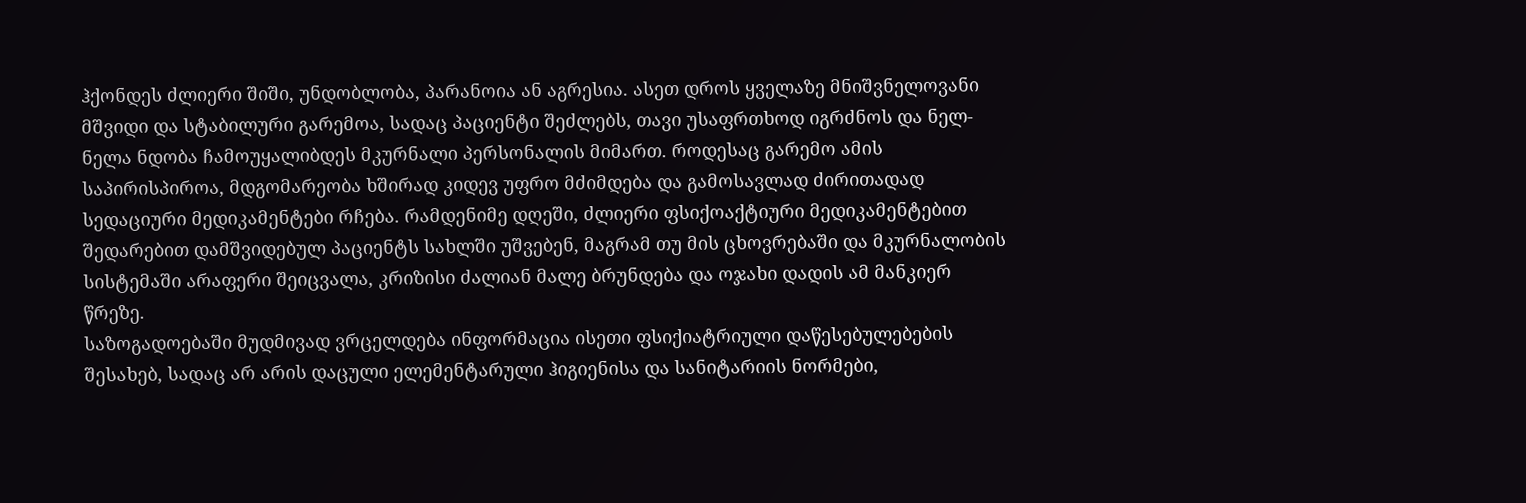ჰქონდეს ძლიერი შიში, უნდობლობა, პარანოია ან აგრესია. ასეთ დროს ყველაზე მნიშვნელოვანი მშვიდი და სტაბილური გარემოა, სადაც პაციენტი შეძლებს, თავი უსაფრთხოდ იგრძნოს და ნელ-ნელა ნდობა ჩამოუყალიბდეს მკურნალი პერსონალის მიმართ. როდესაც გარემო ამის საპირისპიროა, მდგომარეობა ხშირად კიდევ უფრო მძიმდება და გამოსავლად ძირითადად სედაციური მედიკამენტები რჩება. რამდენიმე დღეში, ძლიერი ფსიქოაქტიური მედიკამენტებით შედარებით დამშვიდებულ პაციენტს სახლში უშვებენ, მაგრამ თუ მის ცხოვრებაში და მკურნალობის სისტემაში არაფერი შეიცვალა, კრიზისი ძალიან მალე ბრუნდება და ოჯახი დადის ამ მანკიერ წრეზე.
საზოგადოებაში მუდმივად ვრცელდება ინფორმაცია ისეთი ფსიქიატრიული დაწესებულებების შესახებ, სადაც არ არის დაცული ელემენტარული ჰიგიენისა და სანიტარიის ნორმები,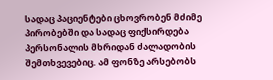სადაც პაციენტები ცხოვრობენ მძიმე პირობებში და სადაც ფიქსირდება პერსონალის მხრიდან ძალადობის შემთხვევებიც. ამ ფონზე არსებობს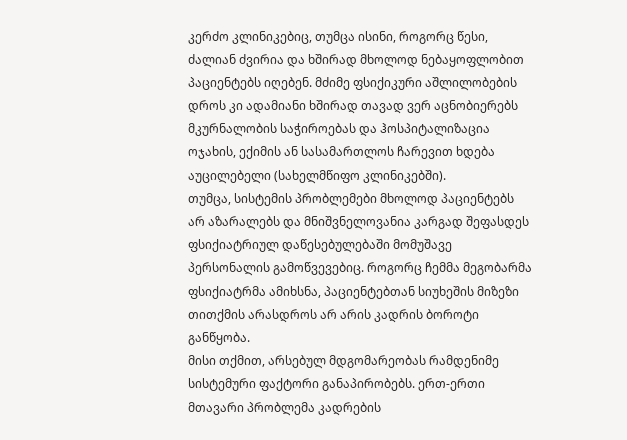კერძო კლინიკებიც, თუმცა ისინი, როგორც წესი, ძალიან ძვირია და ხშირად მხოლოდ ნებაყოფლობით პაციენტებს იღებენ. მძიმე ფსიქიკური აშლილობების დროს კი ადამიანი ხშირად თავად ვერ აცნობიერებს მკურნალობის საჭიროებას და ჰოსპიტალიზაცია ოჯახის, ექიმის ან სასამართლოს ჩარევით ხდება აუცილებელი (სახელმწიფო კლინიკებში).
თუმცა, სისტემის პრობლემები მხოლოდ პაციენტებს არ აზარალებს და მნიშვნელოვანია კარგად შეფასდეს ფსიქიატრიულ დაწესებულებაში მომუშავე პერსონალის გამოწვევებიც. როგორც ჩემმა მეგობარმა ფსიქიატრმა ამიხსნა, პაციენტებთან სიუხეშის მიზეზი თითქმის არასდროს არ არის კადრის ბოროტი განწყობა.
მისი თქმით, არსებულ მდგომარეობას რამდენიმე სისტემური ფაქტორი განაპირობებს. ერთ-ერთი მთავარი პრობლემა კადრების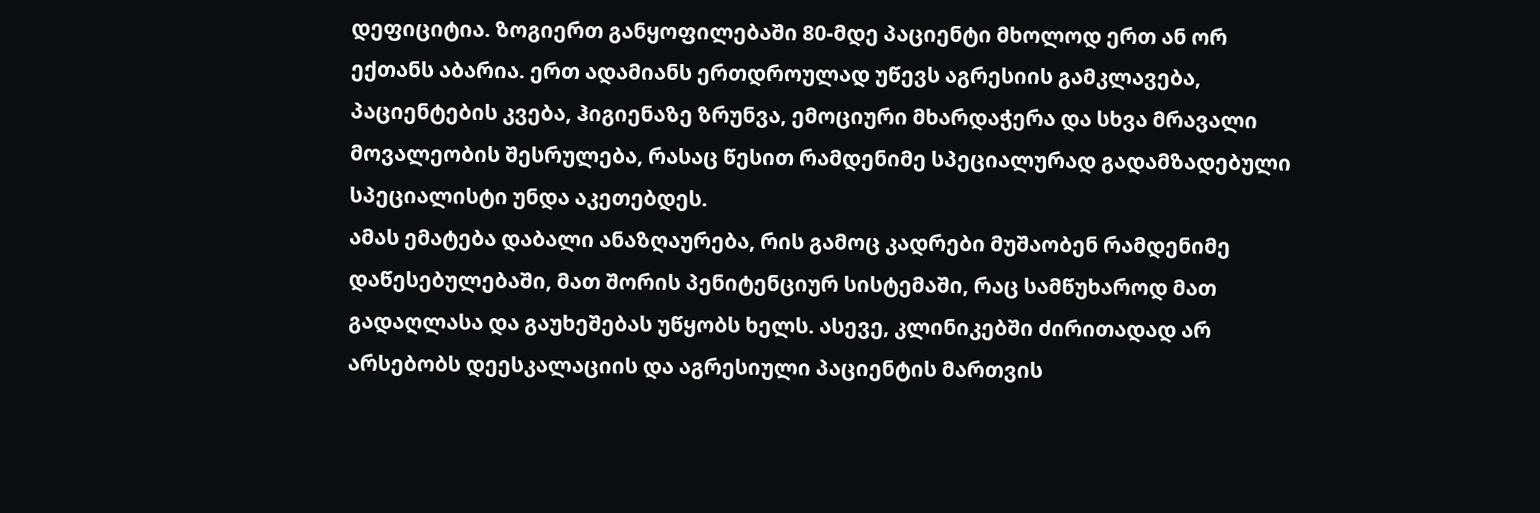დეფიციტია. ზოგიერთ განყოფილებაში 80-მდე პაციენტი მხოლოდ ერთ ან ორ ექთანს აბარია. ერთ ადამიანს ერთდროულად უწევს აგრესიის გამკლავება, პაციენტების კვება, ჰიგიენაზე ზრუნვა, ემოციური მხარდაჭერა და სხვა მრავალი მოვალეობის შესრულება, რასაც წესით რამდენიმე სპეციალურად გადამზადებული სპეციალისტი უნდა აკეთებდეს.
ამას ემატება დაბალი ანაზღაურება, რის გამოც კადრები მუშაობენ რამდენიმე დაწესებულებაში, მათ შორის პენიტენციურ სისტემაში, რაც სამწუხაროდ მათ გადაღლასა და გაუხეშებას უწყობს ხელს. ასევე, კლინიკებში ძირითადად არ არსებობს დეესკალაციის და აგრესიული პაციენტის მართვის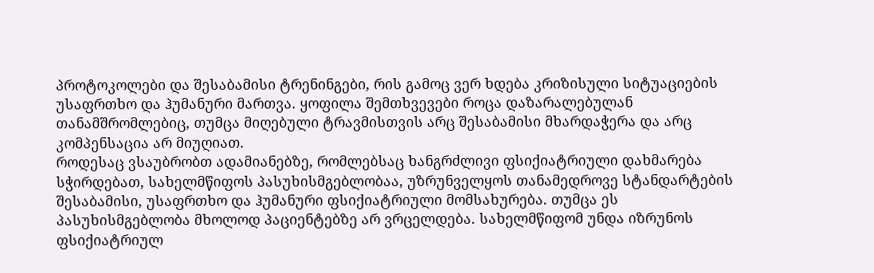პროტოკოლები და შესაბამისი ტრენინგები, რის გამოც ვერ ხდება კრიზისული სიტუაციების უსაფრთხო და ჰუმანური მართვა. ყოფილა შემთხვევები როცა დაზარალებულან თანამშრომლებიც, თუმცა მიღებული ტრავმისთვის არც შესაბამისი მხარდაჭერა და არც კომპენსაცია არ მიუღიათ.
როდესაც ვსაუბრობთ ადამიანებზე, რომლებსაც ხანგრძლივი ფსიქიატრიული დახმარება სჭირდებათ, სახელმწიფოს პასუხისმგებლობაა, უზრუნველყოს თანამედროვე სტანდარტების შესაბამისი, უსაფრთხო და ჰუმანური ფსიქიატრიული მომსახურება. თუმცა ეს პასუხისმგებლობა მხოლოდ პაციენტებზე არ ვრცელდება. სახელმწიფომ უნდა იზრუნოს ფსიქიატრიულ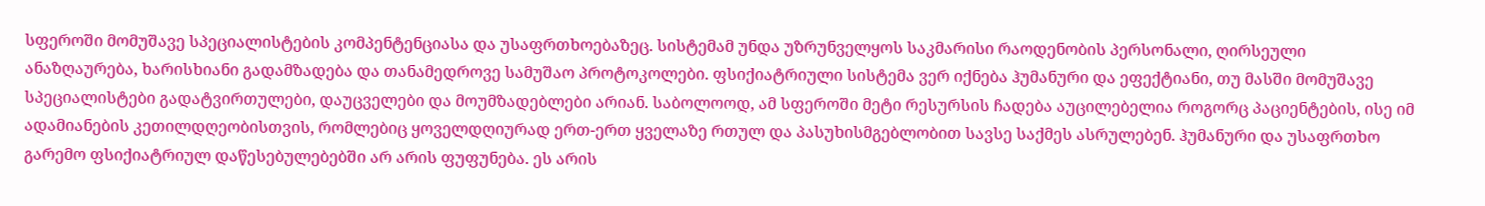სფეროში მომუშავე სპეციალისტების კომპენტენციასა და უსაფრთხოებაზეც. სისტემამ უნდა უზრუნველყოს საკმარისი რაოდენობის პერსონალი, ღირსეული ანაზღაურება, ხარისხიანი გადამზადება და თანამედროვე სამუშაო პროტოკოლები. ფსიქიატრიული სისტემა ვერ იქნება ჰუმანური და ეფექტიანი, თუ მასში მომუშავე სპეციალისტები გადატვირთულები, დაუცველები და მოუმზადებლები არიან. საბოლოოდ, ამ სფეროში მეტი რესურსის ჩადება აუცილებელია როგორც პაციენტების, ისე იმ ადამიანების კეთილდღეობისთვის, რომლებიც ყოველდღიურად ერთ-ერთ ყველაზე რთულ და პასუხისმგებლობით სავსე საქმეს ასრულებენ. ჰუმანური და უსაფრთხო გარემო ფსიქიატრიულ დაწესებულებებში არ არის ფუფუნება. ეს არის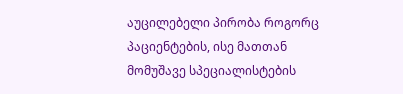აუცილებელი პირობა როგორც პაციენტების, ისე მათთან მომუშავე სპეციალისტების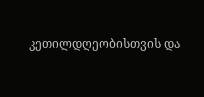კეთილდღეობისთვის და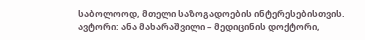საბოლოოდ, მთელი საზოგადოების ინტერესებისთვის.
ავტორი: ანა მახარაშვილი – მედიცინის დოქტორი,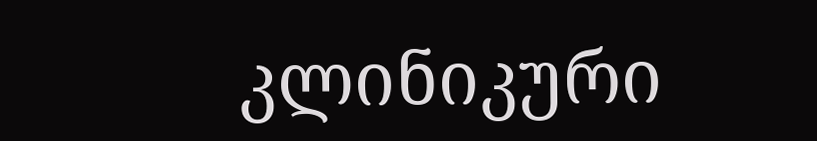კლინიკური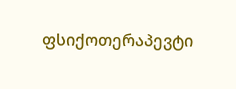ფსიქოთერაპევტი